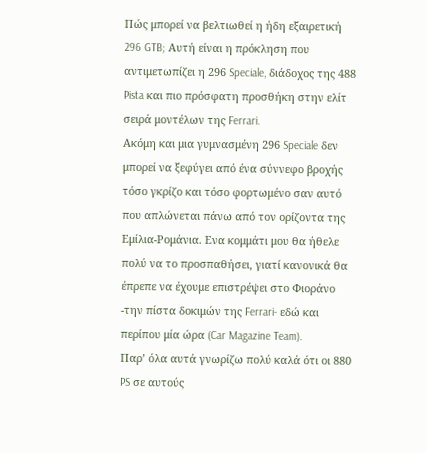Πώς μπορεί να βελτιωθεί η ήδη εξαιρετική 296 GTB; Αυτή είναι η πρόκληση που αντιμετωπίζει η 296 Speciale, διάδοχος της 488 Pista και πιο πρόσφατη προσθήκη στην ελίτ σειρά μοντέλων της Ferrari.
Ακόμη και μια γυμνασμένη 296 Speciale δεν μπορεί να ξεφύγει από ένα σύννεφο βροχής τόσο γκρίζο και τόσο φορτωμένο σαν αυτό που απλώνεται πάνω από τον ορίζοντα της Εμίλια-Ρομάνια. Eνα κομμάτι μου θα ήθελε πολύ να το προσπαθήσει, γιατί κανονικά θα έπρεπε να έχουμε επιστρέψει στο Φιοράνο -την πίστα δοκιμών της Ferrari- εδώ και περίπου μία ώρα (Car Magazine Team).
Παρ’ όλα αυτά γνωρίζω πολύ καλά ότι οι 880 PS σε αυτούς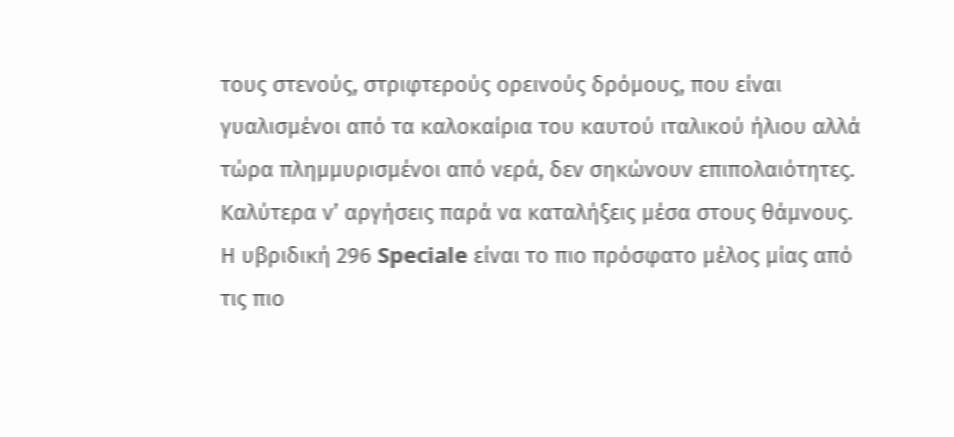τους στενούς, στριφτερούς ορεινούς δρόμους, που είναι γυαλισμένοι από τα καλοκαίρια του καυτού ιταλικού ήλιου αλλά τώρα πλημμυρισμένοι από νερά, δεν σηκώνουν επιπολαιότητες. Καλύτερα ν’ αργήσεις παρά να καταλήξεις μέσα στους θάμνους.
Η υβριδική 296 Speciale είναι το πιο πρόσφατο μέλος μίας από τις πιο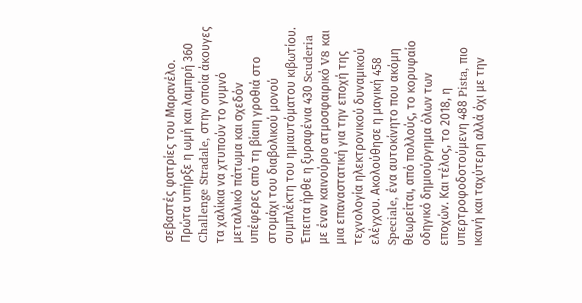σεβαστές φατρίες του Μαρανέλο. Πρώτα υπήρξε η ωμή και λαμπρή 360 Challenge Stradale, στην οποία άκουγες τα χαλίκια να χτυπούν το γυμνό μεταλλικό πάτωμα και σχεδόν υπέφερες από τη βίαιη γροθιά στο στομάχι του διαβολικού μονού συμπλέκτη του ημιαυτόματου κιβωτίου.
Έπειτα ήρθε η ξυραφένια 430 Scuderia με έναν καινούριο ατμοσφαιρικό V8 και μια επαναστατική για την εποχή της τεχνολογία ηλεκτρονικού δυναμικού ελέγχου. Ακολούθησε η μαγική 458 Speciale, ένα αυτοκίνητο που ακόμη θεωρείται, από πολλούς, το κορυφαίο οδηγικό δημιούργημα όλων των εποχών. Και τέλος, το 2018, η υπερτροφοδοτούμενη 488 Pista, πιο ικανή και ταχύτερη αλλά όχι με την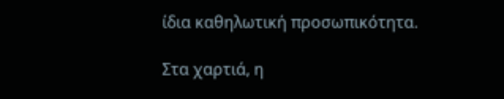ίδια καθηλωτική προσωπικότητα.

Στα χαρτιά, η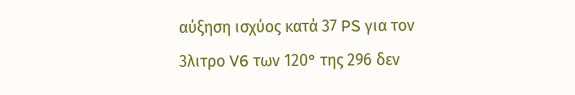αύξηση ισχύος κατά 37 PS για τον 3λιτρο V6 των 120° της 296 δεν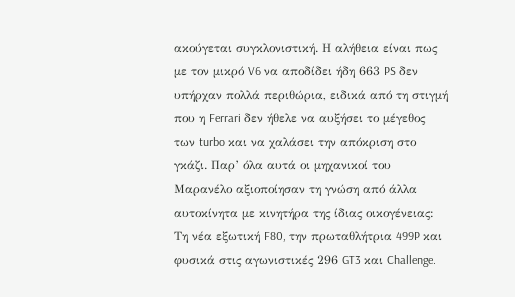ακούγεται συγκλονιστική. Η αλήθεια είναι πως με τον μικρό V6 να αποδίδει ήδη 663 PS δεν υπήρχαν πολλά περιθώρια, ειδικά από τη στιγμή που η Ferrari δεν ήθελε να αυξήσει το μέγεθος των turbo και να χαλάσει την απόκριση στο γκάζι. Παρ’ όλα αυτά οι μηχανικοί του Μαρανέλο αξιοποίησαν τη γνώση από άλλα αυτοκίνητα με κινητήρα της ίδιας οικογένειας: Τη νέα εξωτική F80, την πρωταθλήτρια 499P και φυσικά στις αγωνιστικές 296 GT3 και Challenge.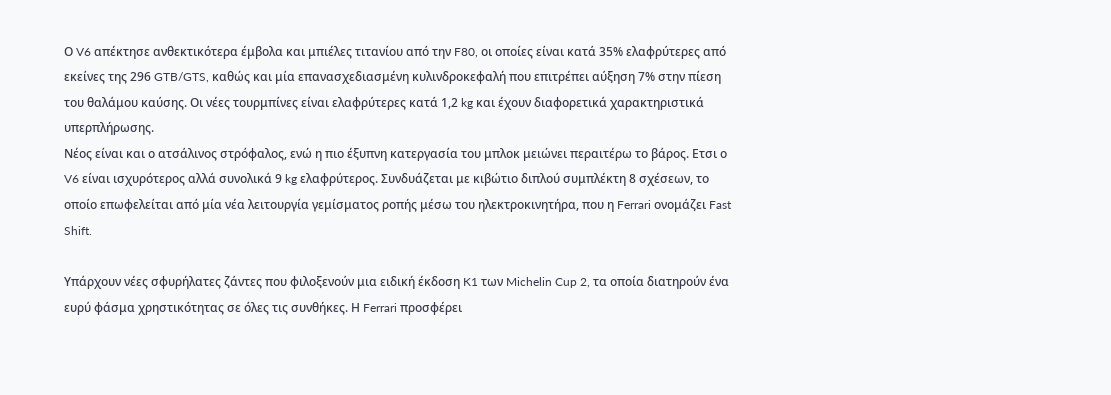Ο V6 απέκτησε ανθεκτικότερα έμβολα και μπιέλες τιτανίου από την F80, οι οποίες είναι κατά 35% ελαφρύτερες από εκείνες της 296 GTB/GTS, καθώς και μία επανασχεδιασμένη κυλινδροκεφαλή που επιτρέπει αύξηση 7% στην πίεση του θαλάμου καύσης. Οι νέες τουρμπίνες είναι ελαφρύτερες κατά 1,2 kg και έχουν διαφορετικά χαρακτηριστικά υπερπλήρωσης.
Νέος είναι και ο ατσάλινος στρόφαλος, ενώ η πιο έξυπνη κατεργασία του μπλοκ μειώνει περαιτέρω το βάρος. Ετσι ο V6 είναι ισχυρότερος αλλά συνολικά 9 kg ελαφρύτερος. Συνδυάζεται με κιβώτιο διπλού συμπλέκτη 8 σχέσεων, το οποίο επωφελείται από μία νέα λειτουργία γεμίσματος ροπής μέσω του ηλεκτροκινητήρα, που η Ferrari ονομάζει Fast Shift.

Υπάρχουν νέες σφυρήλατες ζάντες που φιλοξενούν μια ειδική έκδοση K1 των Michelin Cup 2, τα οποία διατηρούν ένα ευρύ φάσμα χρηστικότητας σε όλες τις συνθήκες. Η Ferrari προσφέρει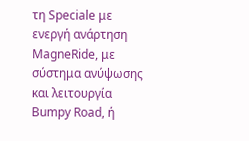τη Speciale με ενεργή ανάρτηση MagneRide, με σύστημα ανύψωσης και λειτουργία Bumpy Road, ή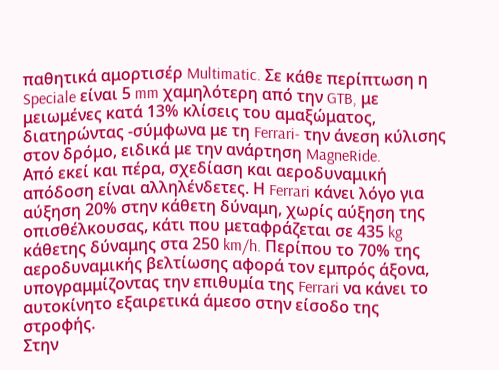παθητικά αμορτισέρ Multimatic. Σε κάθε περίπτωση η Speciale είναι 5 mm χαμηλότερη από την GTB, με μειωμένες κατά 13% κλίσεις του αμαξώματος, διατηρώντας -σύμφωνα με τη Ferrari- την άνεση κύλισης στον δρόμο, ειδικά με την ανάρτηση MagneRide.
Από εκεί και πέρα, σχεδίαση και αεροδυναμική απόδοση είναι αλληλένδετες. Η Ferrari κάνει λόγο για αύξηση 20% στην κάθετη δύναμη, χωρίς αύξηση της οπισθέλκουσας, κάτι που μεταφράζεται σε 435 kg κάθετης δύναμης στα 250 km/h. Περίπου το 70% της αεροδυναμικής βελτίωσης αφορά τον εμπρός άξονα, υπογραμμίζοντας την επιθυμία της Ferrari να κάνει το αυτοκίνητο εξαιρετικά άμεσο στην είσοδο της στροφής.
Στην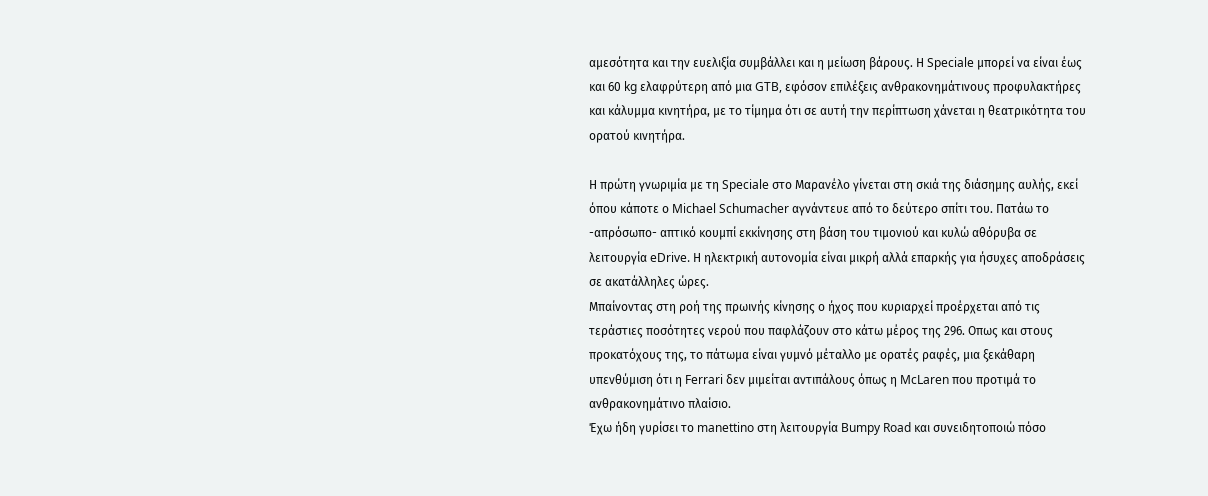αμεσότητα και την ευελιξία συμβάλλει και η μείωση βάρους. Η Speciale μπορεί να είναι έως και 60 kg ελαφρύτερη από μια GTB, εφόσον επιλέξεις ανθρακονημάτινους προφυλακτήρες και κάλυμμα κινητήρα, με το τίμημα ότι σε αυτή την περίπτωση χάνεται η θεατρικότητα του ορατού κινητήρα.

Η πρώτη γνωριμία με τη Speciale στο Μαρανέλο γίνεται στη σκιά της διάσημης αυλής, εκεί όπου κάποτε ο Michael Schumacher αγνάντευε από το δεύτερο σπίτι του. Πατάω το -απρόσωπο- απτικό κουμπί εκκίνησης στη βάση του τιμονιού και κυλώ αθόρυβα σε λειτουργία eDrive. Η ηλεκτρική αυτονομία είναι μικρή αλλά επαρκής για ήσυχες αποδράσεις σε ακατάλληλες ώρες.
Μπαίνοντας στη ροή της πρωινής κίνησης ο ήχος που κυριαρχεί προέρχεται από τις τεράστιες ποσότητες νερού που παφλάζουν στο κάτω μέρος της 296. Οπως και στους προκατόχους της, το πάτωμα είναι γυμνό μέταλλο με ορατές ραφές, μια ξεκάθαρη υπενθύμιση ότι η Ferrari δεν μιμείται αντιπάλους όπως η McLaren που προτιμά το ανθρακονημάτινο πλαίσιο.
Έχω ήδη γυρίσει το manettino στη λειτουργία Bumpy Road και συνειδητοποιώ πόσο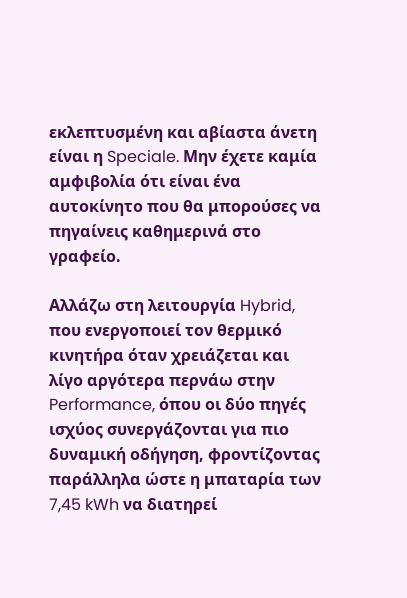εκλεπτυσμένη και αβίαστα άνετη είναι η Speciale. Μην έχετε καμία αμφιβολία ότι είναι ένα αυτοκίνητο που θα μπορούσες να πηγαίνεις καθημερινά στο γραφείο.

Αλλάζω στη λειτουργία Hybrid, που ενεργοποιεί τον θερμικό κινητήρα όταν χρειάζεται και λίγο αργότερα περνάω στην Performance, όπου οι δύο πηγές ισχύος συνεργάζονται για πιο δυναμική οδήγηση, φροντίζοντας παράλληλα ώστε η μπαταρία των 7,45 kWh να διατηρεί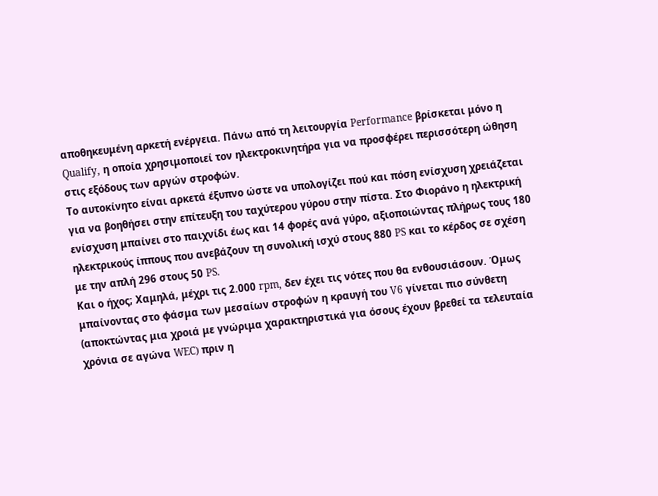αποθηκευμένη αρκετή ενέργεια. Πάνω από τη λειτουργία Performance βρίσκεται μόνο η Qualify, η οποία χρησιμοποιεί τον ηλεκτροκινητήρα για να προσφέρει περισσότερη ώθηση στις εξόδους των αργών στροφών.
Το αυτοκίνητο είναι αρκετά έξυπνο ώστε να υπολογίζει πού και πόση ενίσχυση χρειάζεται για να βοηθήσει στην επίτευξη του ταχύτερου γύρου στην πίστα. Στο Φιοράνο η ηλεκτρική ενίσχυση μπαίνει στο παιχνίδι έως και 14 φορές ανά γύρο, αξιοποιώντας πλήρως τους 180 ηλεκτρικούς ίππους που ανεβάζουν τη συνολική ισχύ στους 880 PS και το κέρδος σε σχέση με την απλή 296 στους 50 PS.
Και ο ήχος; Χαμηλά, μέχρι τις 2.000 rpm, δεν έχει τις νότες που θα ενθουσιάσουν. Όμως μπαίνοντας στο φάσμα των μεσαίων στροφών η κραυγή του V6 γίνεται πιο σύνθετη (αποκτώντας μια χροιά με γνώριμα χαρακτηριστικά για όσους έχουν βρεθεί τα τελευταία χρόνια σε αγώνα WEC) πριν η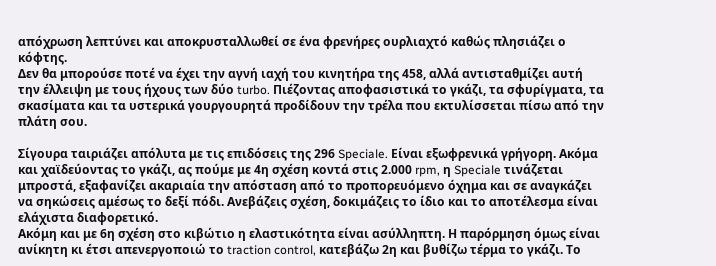απόχρωση λεπτύνει και αποκρυσταλλωθεί σε ένα φρενήρες ουρλιαχτό καθώς πλησιάζει ο κόφτης.
Δεν θα μπορούσε ποτέ να έχει την αγνή ιαχή του κινητήρα της 458, αλλά αντισταθμίζει αυτή την έλλειψη με τους ήχους των δύο turbo. Πιέζοντας αποφασιστικά το γκάζι, τα σφυρίγματα, τα σκασίματα και τα υστερικά γουργουρητά προδίδουν την τρέλα που εκτυλίσσεται πίσω από την πλάτη σου.

Σίγουρα ταιριάζει απόλυτα με τις επιδόσεις της 296 Speciale. Είναι εξωφρενικά γρήγορη. Ακόμα και χαϊδεύοντας το γκάζι, ας πούμε με 4η σχέση κοντά στις 2.000 rpm, η Speciale τινάζεται μπροστά, εξαφανίζει ακαριαία την απόσταση από το προπορευόμενο όχημα και σε αναγκάζει να σηκώσεις αμέσως το δεξί πόδι. Ανεβάζεις σχέση, δοκιμάζεις το ίδιο και το αποτέλεσμα είναι ελάχιστα διαφορετικό.
Ακόμη και με 6η σχέση στο κιβώτιο η ελαστικότητα είναι ασύλληπτη. Η παρόρμηση όμως είναι ανίκητη κι έτσι απενεργοποιώ το traction control, κατεβάζω 2η και βυθίζω τέρμα το γκάζι. Το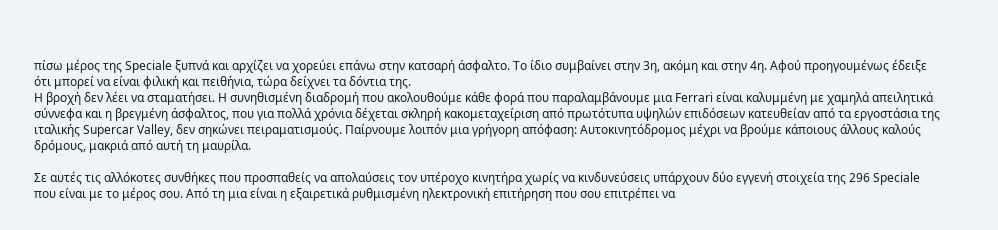πίσω μέρος της Speciale ξυπνά και αρχίζει να χορεύει επάνω στην κατσαρή άσφαλτο. Το ίδιο συμβαίνει στην 3η, ακόμη και στην 4η. Αφού προηγουμένως έδειξε ότι μπορεί να είναι φιλική και πειθήνια, τώρα δείχνει τα δόντια της.
Η βροχή δεν λέει να σταματήσει. Η συνηθισμένη διαδρομή που ακολουθούμε κάθε φορά που παραλαμβάνουμε μια Ferrari είναι καλυμμένη με χαμηλά απειλητικά σύννεφα και η βρεγμένη άσφαλτος, που για πολλά χρόνια δέχεται σκληρή κακομεταχείριση από πρωτότυπα υψηλών επιδόσεων κατευθείαν από τα εργοστάσια της ιταλικής Supercar Valley, δεν σηκώνει πειραματισμούς. Παίρνουμε λοιπόν μια γρήγορη απόφαση: Αυτοκινητόδρομος μέχρι να βρούμε κάποιους άλλους καλούς δρόμους, μακριά από αυτή τη μαυρίλα.

Σε αυτές τις αλλόκοτες συνθήκες που προσπαθείς να απολαύσεις τον υπέροχο κινητήρα χωρίς να κινδυνεύσεις υπάρχουν δύο εγγενή στοιχεία της 296 Speciale που είναι με το μέρος σου. Από τη μια είναι η εξαιρετικά ρυθμισμένη ηλεκτρονική επιτήρηση που σου επιτρέπει να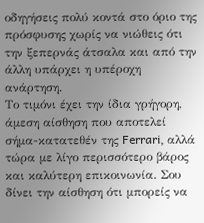οδηγήσεις πολύ κοντά στο όριο της πρόσφυσης χωρίς να νιώθεις ότι την ξεπερνάς άτσαλα και από την άλλη υπάρχει η υπέροχη ανάρτηση.
Το τιμόνι έχει την ίδια γρήγορη, άμεση αίσθηση που αποτελεί σήμα-κατατεθέν της Ferrari, αλλά τώρα με λίγο περισσότερο βάρος και καλύτερη επικοινωνία. Σου δίνει την αίσθηση ότι μπορείς να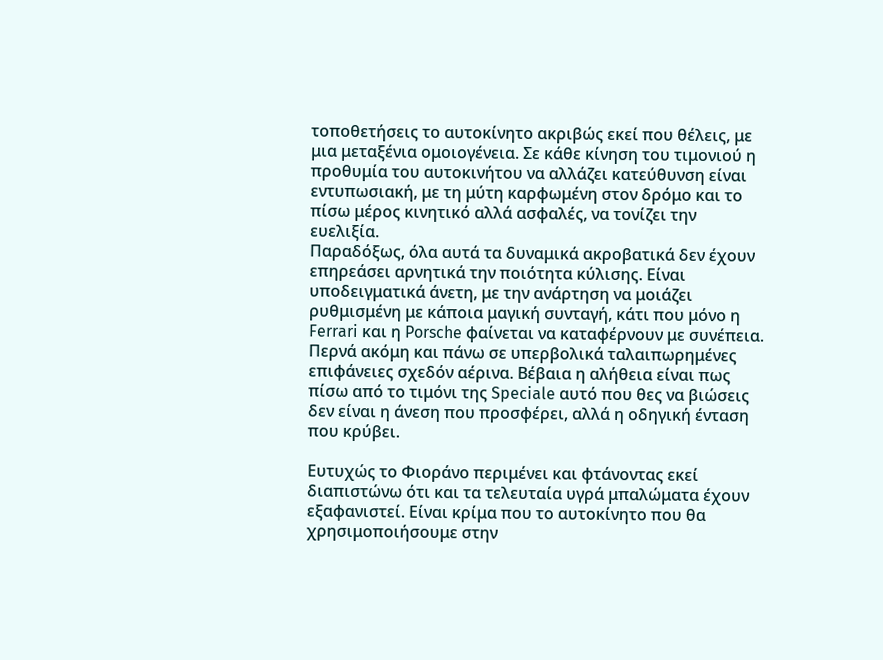τοποθετήσεις το αυτοκίνητο ακριβώς εκεί που θέλεις, με μια μεταξένια ομοιογένεια. Σε κάθε κίνηση του τιμονιού η προθυμία του αυτοκινήτου να αλλάζει κατεύθυνση είναι εντυπωσιακή, με τη μύτη καρφωμένη στον δρόμο και το πίσω μέρος κινητικό αλλά ασφαλές, να τονίζει την ευελιξία.
Παραδόξως, όλα αυτά τα δυναμικά ακροβατικά δεν έχουν επηρεάσει αρνητικά την ποιότητα κύλισης. Είναι υποδειγματικά άνετη, με την ανάρτηση να μοιάζει ρυθμισμένη με κάποια μαγική συνταγή, κάτι που μόνο η Ferrari και η Porsche φαίνεται να καταφέρνουν με συνέπεια. Περνά ακόμη και πάνω σε υπερβολικά ταλαιπωρημένες επιφάνειες σχεδόν αέρινα. Βέβαια η αλήθεια είναι πως πίσω από το τιμόνι της Speciale αυτό που θες να βιώσεις δεν είναι η άνεση που προσφέρει, αλλά η οδηγική ένταση που κρύβει.

Ευτυχώς το Φιοράνο περιμένει και φτάνοντας εκεί διαπιστώνω ότι και τα τελευταία υγρά μπαλώματα έχουν εξαφανιστεί. Είναι κρίμα που το αυτοκίνητο που θα χρησιμοποιήσουμε στην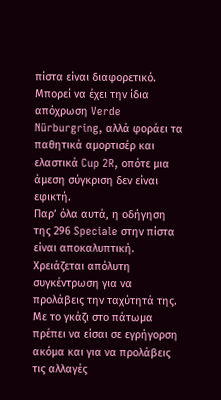πίστα είναι διαφορετικό. Μπορεί να έχει την ίδια απόχρωση Verde Nürburgring, αλλά φοράει τα παθητικά αμορτισέρ και ελαστικά Cup 2R, οπότε μια άμεση σύγκριση δεν είναι εφικτή.
Παρ’ όλα αυτά, η οδήγηση της 296 Speciale στην πίστα είναι αποκαλυπτική. Χρειάζεται απόλυτη συγκέντρωση για να προλάβεις την ταχύτητά της. Με το γκάζι στο πάτωμα πρέπει να είσαι σε εγρήγορση ακόμα και για να προλάβεις τις αλλαγές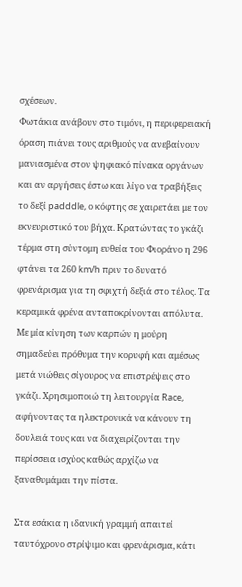σχέσεων.
Φωτάκια ανάβουν στο τιμόνι, η περιφερειακή όραση πιάνει τους αριθμούς να ανεβαίνουν μανιασμένα στον ψηφιακό πίνακα οργάνων και αν αργήσεις έστω και λίγο να τραβήξεις το δεξί padddle, ο κόφτης σε χαιρετάει με τον εκνευριστικό του βήχα. Κρατώντας το γκάζι τέρμα στη σύντομη ευθεία του Φιοράνο η 296 φτάνει τα 260 km/h πριν το δυνατό φρενάρισμα για τη σφιχτή δεξιά στο τέλος. Τα κεραμικά φρένα ανταποκρίνονται απόλυτα.
Με μία κίνηση των καρπών η μούρη σημαδεύει πρόθυμα την κορυφή και αμέσως μετά νιώθεις σίγουρος να επιστρέψεις στο γκάζι. Χρησιμοποιώ τη λειτουργία Race, αφήνοντας τα ηλεκτρονικά να κάνουν τη δουλειά τους και να διαχειρίζονται την περίσσεια ισχύος καθώς αρχίζω να ξαναθυμάμαι την πίστα.

Στα εσάκια η ιδανική γραμμή απαιτεί ταυτόχρονο στρίψιμο και φρενάρισμα, κάτι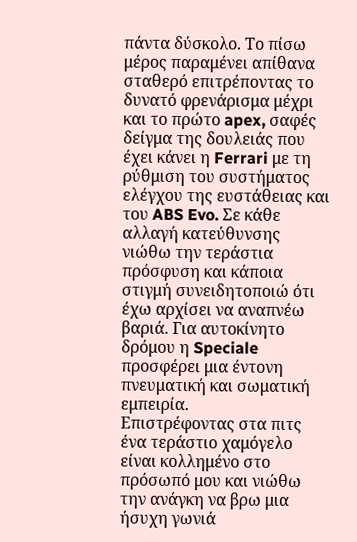πάντα δύσκολο. Το πίσω μέρος παραμένει απίθανα σταθερό επιτρέποντας το δυνατό φρενάρισμα μέχρι και το πρώτο apex, σαφές δείγμα της δουλειάς που έχει κάνει η Ferrari με τη ρύθμιση του συστήματος ελέγχου της ευστάθειας και του ABS Evo. Σε κάθε αλλαγή κατεύθυνσης νιώθω την τεράστια πρόσφυση και κάποια στιγμή συνειδητοποιώ ότι έχω αρχίσει να αναπνέω βαριά. Για αυτοκίνητο δρόμου η Speciale προσφέρει μια έντονη πνευματική και σωματική εμπειρία.
Επιστρέφοντας στα πιτς ένα τεράστιο χαμόγελο είναι κολλημένο στο πρόσωπό μου και νιώθω την ανάγκη να βρω μια ήσυχη γωνιά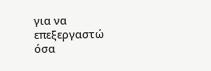για να επεξεργαστώ όσα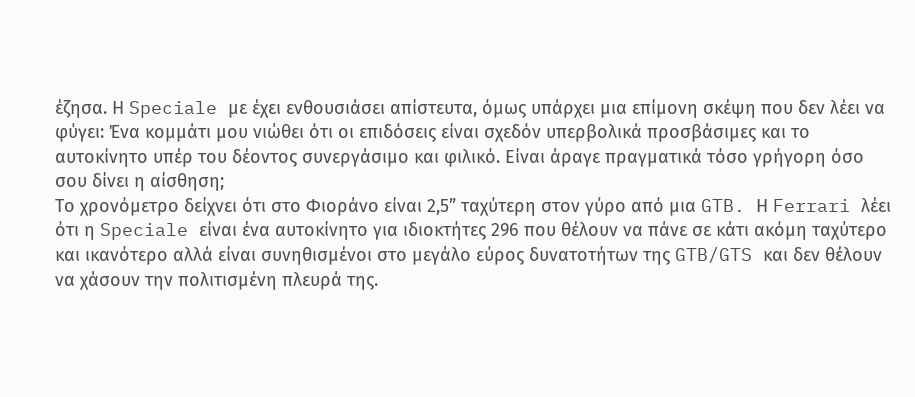έζησα. Η Speciale με έχει ενθουσιάσει απίστευτα, όμως υπάρχει μια επίμονη σκέψη που δεν λέει να φύγει: Ένα κομμάτι μου νιώθει ότι οι επιδόσεις είναι σχεδόν υπερβολικά προσβάσιμες και το αυτοκίνητο υπέρ του δέοντος συνεργάσιμο και φιλικό. Είναι άραγε πραγματικά τόσο γρήγορη όσο σου δίνει η αίσθηση;
Το χρονόμετρο δείχνει ότι στο Φιοράνο είναι 2,5” ταχύτερη στον γύρο από μια GTB. Η Ferrari λέει ότι η Speciale είναι ένα αυτοκίνητο για ιδιοκτήτες 296 που θέλουν να πάνε σε κάτι ακόμη ταχύτερο και ικανότερο αλλά είναι συνηθισμένοι στο μεγάλο εύρος δυνατοτήτων της GTB/GTS και δεν θέλουν να χάσουν την πολιτισμένη πλευρά της.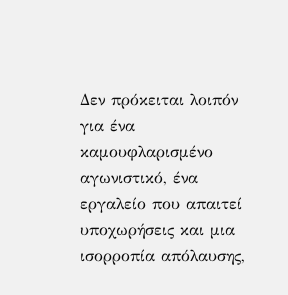Δεν πρόκειται λοιπόν για ένα καμουφλαρισμένο αγωνιστικό, ένα εργαλείο που απαιτεί υποχωρήσεις και μια ισορροπία απόλαυσης,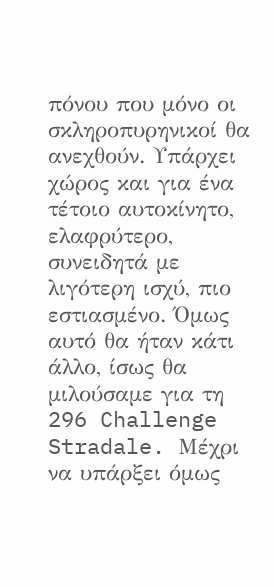πόνου που μόνο οι σκληροπυρηνικοί θα ανεχθούν. Υπάρχει χώρος και για ένα τέτοιο αυτοκίνητο, ελαφρύτερο, συνειδητά με λιγότερη ισχύ, πιο εστιασμένο. Όμως αυτό θα ήταν κάτι άλλο, ίσως θα μιλούσαμε για τη 296 Challenge Stradale. Μέχρι να υπάρξει όμως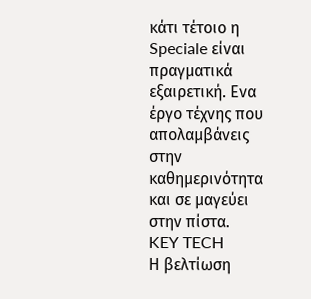κάτι τέτοιο η Speciale είναι πραγματικά εξαιρετική. Ενα έργο τέχνης που απολαμβάνεις στην καθημερινότητα και σε μαγεύει στην πίστα.
KEY TECH
Η βελτίωση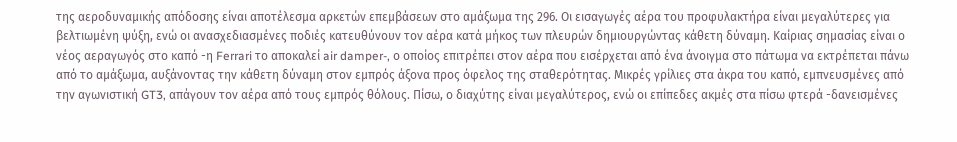της αεροδυναμικής απόδοσης είναι αποτέλεσμα αρκετών επεμβάσεων στο αμάξωμα της 296. Οι εισαγωγές αέρα του προφυλακτήρα είναι μεγαλύτερες για βελτιωμένη ψύξη, ενώ οι ανασχεδιασμένες ποδιές κατευθύνουν τον αέρα κατά μήκος των πλευρών δημιουργώντας κάθετη δύναμη. Καίριας σημασίας είναι ο νέος αεραγωγός στο καπό -η Ferrari το αποκαλεί air damper-, ο οποίος επιτρέπει στον αέρα που εισέρχεται από ένα άνοιγμα στο πάτωμα να εκτρέπεται πάνω από το αμάξωμα, αυξάνοντας την κάθετη δύναμη στον εμπρός άξονα προς όφελος της σταθερότητας. Μικρές γρίλιες στα άκρα του καπό, εμπνευσμένες από την αγωνιστική GT3, απάγουν τον αέρα από τους εμπρός θόλους. Πίσω, ο διαχύτης είναι μεγαλύτερος, ενώ οι επίπεδες ακμές στα πίσω φτερά -δανεισμένες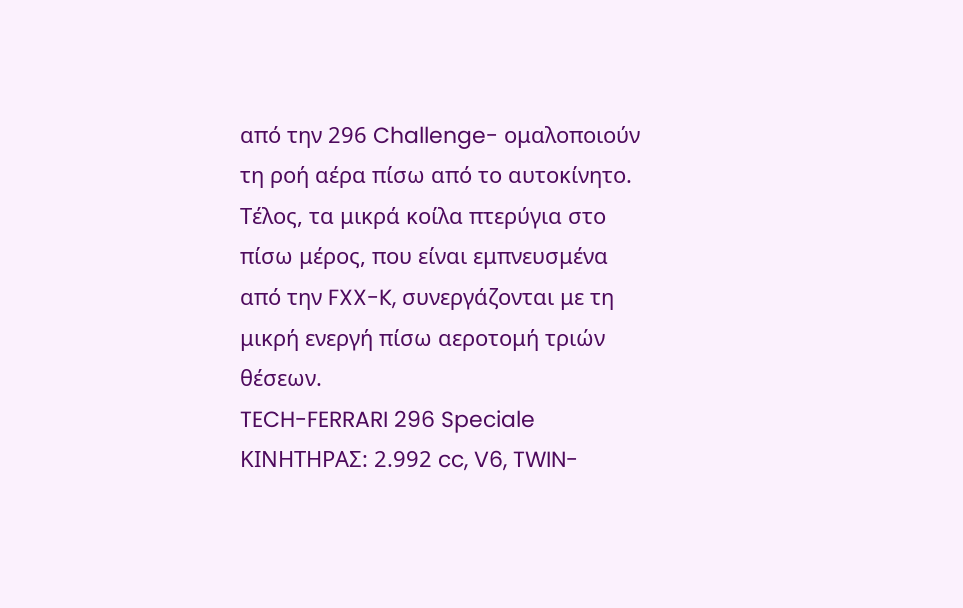από την 296 Challenge- ομαλοποιούν τη ροή αέρα πίσω από το αυτοκίνητο. Τέλος, τα μικρά κοίλα πτερύγια στο πίσω μέρος, που είναι εμπνευσμένα από την FXX-K, συνεργάζονται με τη μικρή ενεργή πίσω αεροτομή τριών θέσεων.
TECH-FERRARI 296 Speciale
ΚΙΝΗΤΗΡΑΣ: 2.992 cc, V6, TWIN-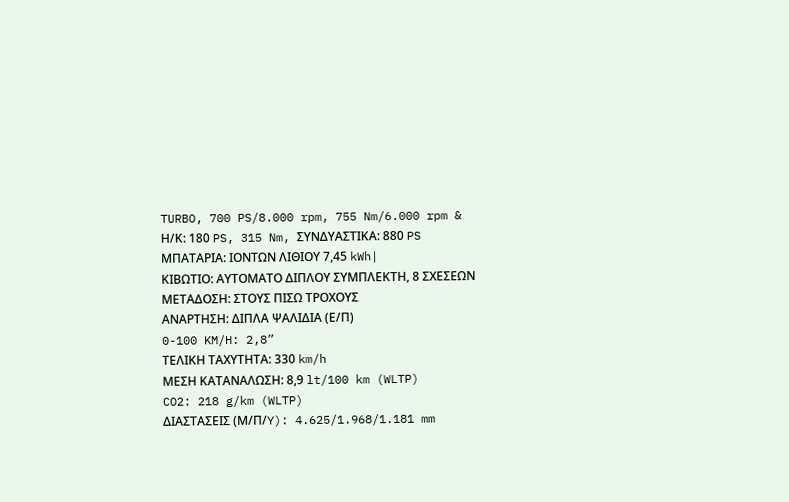TURBO, 700 PS/8.000 rpm, 755 Nm/6.000 rpm & Η/Κ: 180 PS, 315 Nm, ΣΥΝΔΥΑΣΤΙΚΑ: 880 PS
ΜΠΑΤΑΡΙΑ: ΙΟΝΤΩΝ ΛΙΘΙΟΥ 7,45 kWh|
ΚΙΒΩΤΙΟ: ΑΥΤΟΜΑΤΟ ΔΙΠΛΟΥ ΣΥΜΠΛΕΚΤΗ, 8 ΣΧΕΣΕΩΝ
ΜΕΤΑΔΟΣΗ: ΣΤΟΥΣ ΠΙΣΩ ΤΡΟΧΟΥΣ
ΑΝΑΡΤΗΣΗ: ΔΙΠΛΑ ΨΑΛΙΔΙΑ (Ε/Π)
0-100 KM/H: 2,8”
ΤΕΛΙΚΗ ΤΑΧΥΤΗΤΑ: 330 km/h
ΜΕΣΗ ΚΑΤΑΝΑΛΩΣΗ: 8,9 lt/100 km (WLTP)
CO2: 218 g/km (WLTP)
ΔΙΑΣΤΑΣΕΙΣ (Μ/Π/Y): 4.625/1.968/1.181 mm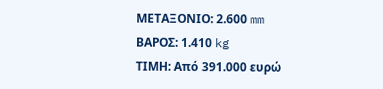ΜΕΤΑΞΟΝΙΟ: 2.600 mm
ΒΑΡΟΣ: 1.410 kg
ΤΙΜΗ: Από 391.000 ευρώ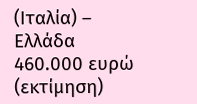(Ιταλία) – Ελλάδα 460.000 ευρώ (εκτίμηση)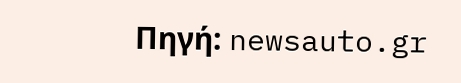Πηγή: newsauto.gr